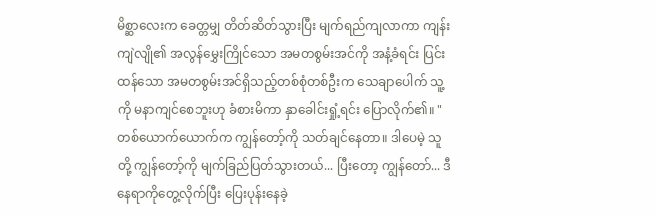မိစ္ဆာလေးက ခေတ္တမျှ တိတ်ဆိတ်သွားပြီး မျက်ရည်ကျလာကာ ကျန်းကျဲလျို၏ အလွန်မွှေးကြိုင်သော အမတစွမ်းအင်ကို အနံ့ခံရင်း ပြင်းထန်သော အမတစွမ်းအင်ရှိသည့်တစ်စုံတစ်ဦးက သေချာပေါက် သူ့ကို မနာကျင်စေဘူးဟု ခံစားမိကာ နှာခေါင်းရှုံ့ရင်း ပြောလိုက်၏။ "တစ်ယောက်ယောက်က ကျွန်တော့်ကို သတ်ချင်နေတာ။ ဒါပေမဲ့ သူတို့ ကျွန်တော့်ကို မျက်ခြည်ပြတ်သွားတယ်... ပြီးတော့ ကျွန်တော်... ဒီနေရာကိုတွေ့လိုက်ပြီး ပြေးပုန်းနေခဲ့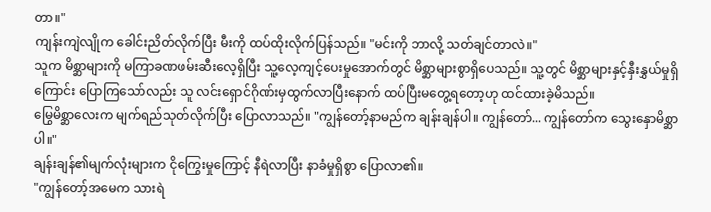တာ။"
ကျန်းကျဲလျိုက ခေါင်းညိတ်လိုက်ပြီး မီးကို ထပ်ထိုးလိုက်ပြန်သည်။ "မင်းကို ဘာလို့ သတ်ချင်တာလဲ။"
သူက မိစ္ဆာများကို မကြာခဏဖမ်းဆီးလေ့ရှိပြီး သူ့လေ့ကျင့်ပေးမှုအောက်တွင် မိစ္ဆာများစွာရှိပေသည်။ သူ့တွင် မိစ္ဆာများနှင့်နှီးနွှယ်မှုရှိကြောင်း ပြောကြသော်လည်း သူ လင်းရှောင်ဂိုဏ်းမှထွက်လာပြီးနောက် ထပ်ပြီးမတွေ့ရတော့ဟု ထင်ထားခဲ့မိသည်။
မြွေမိစ္ဆာလေးက မျက်ရည်သုတ်လိုက်ပြီး ပြောလာသည်။ "ကျွန်တော့်နာမည်က ချန်းချန်ပါ။ ကျွန်တော်... ကျွန်တော်က သွေးနှောမိစ္ဆာပါ။"
ချန်းချန်၏မျက်လုံးများက ငိုကြွေးမှုကြောင့် နီရဲလာပြီး နာခံမှုရှိစွာ ပြောလာ၏။
"ကျွန်တော့်အမေက သားရဲ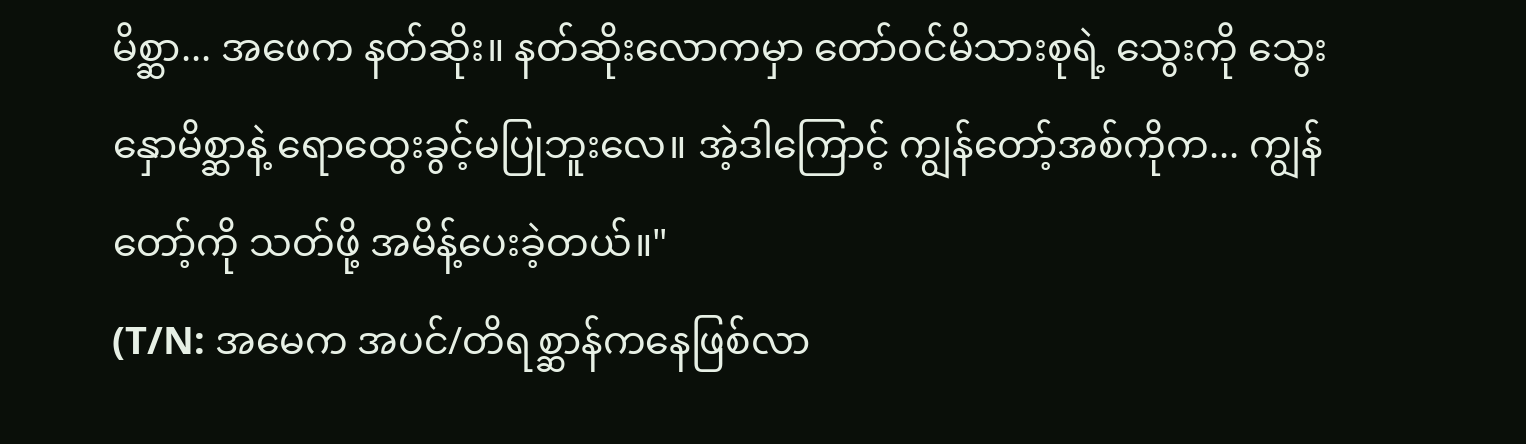မိစ္ဆာ... အဖေက နတ်ဆိုး။ နတ်ဆိုးလောကမှာ တော်ဝင်မိသားစုရဲ့ သွေးကို သွေးနှောမိစ္ဆာနဲ့ ရောထွေးခွင့်မပြုဘူးလေ။ အဲ့ဒါကြောင့် ကျွန်တော့်အစ်ကိုက... ကျွန်တော့်ကို သတ်ဖို့ အမိန့်ပေးခဲ့တယ်။"
(T/N: အမေက အပင်/တိရစ္ဆာန်ကနေဖြစ်လာ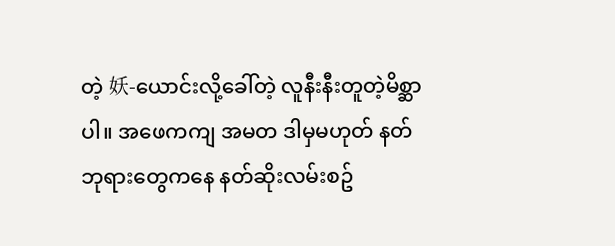တဲ့ 妖-ယောင်းလို့ခေါ်တဲ့ လူနီးနီးတူတဲ့မိစ္ဆာပါ။ အဖေကကျ အမတ ဒါမှမဟုတ် နတ်ဘုရားတွေကနေ နတ်ဆိုးလမ်းစဥ်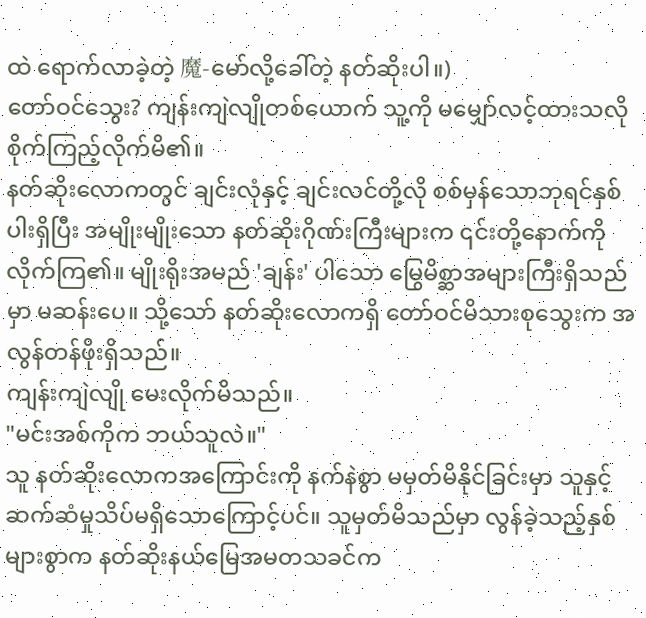ထဲ ရောက်လာခဲ့တဲ့ 魔-မော်လို့ခေါ်တဲ့ နတ်ဆိုးပါ။)
တော်ဝင်သွေး? ကျန်းကျဲလျိုတစ်ယောက် သူ့ကို မမျှော်လင့်ထားသလို စိုက်ကြည့်လိုက်မိ၏။
နတ်ဆိုးလောကတွင် ချင်းလုံနှင့် ချင်းလင်တို့လို စစ်မှန်သောဘုရင်နှစ်ပါးရှိပြီး အမျိုးမျိုးသော နတ်ဆိုးဂိုဏ်းကြီးများက ၎င်းတို့နောက်ကိုလိုက်ကြ၏။ မျိုးရိုးအမည် 'ချန်း' ပါသော မြွေမိစ္ဆာအများကြီးရှိသည်မှာ မဆန်းပေ။ သို့သော် နတ်ဆိုးလောကရှိ တော်ဝင်မိသားစုသွေးက အလွန်တန်ဖိုးရှိသည်။
ကျန်းကျဲလျို မေးလိုက်မိသည်။
"မင်းအစ်ကိုက ဘယ်သူလဲ။"
သူ နတ်ဆိုးလောကအကြောင်းကို နက်နဲစွာ မမှတ်မိနိုင်ခြင်းမှာ သူနှင့် ဆက်ဆံမှုသိပ်မရှိသောကြောင့်ပင်။ သူမှတ်မိသည်မှာ လွန်ခဲ့သည့်နှစ်များစွာက နတ်ဆိုးနယ်မြေအမတသခင်က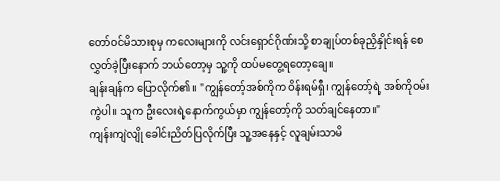တော်ဝင်မိသားစုမှ ကလေးများကို လင်းရှောင်ဂိုဏ်းသို့ စာချုပ်တစ်ခုညှိနှိုင်းရန် စေလွှတ်ခဲ့ပြီးနောက် ဘယ်တော့မှ သူ့ကို ထပ်မတွေ့ရတော့ချေ။
ချန်းချန်က ပြောလိုက်၏။ "ကျွန်တော့်အစ်ကိုက ဝိန်းရမ်ရှီ၊ ကျွန်တော့်ရဲ့ အစ်ကိုဝမ်းကွဲပါ။ သူက ဦးလေးရဲ့နောက်ကွယ်မှာ ကျွန်တော့်ကို သတ်ချင်နေတာ။"
ကျန်းကျဲလျို ခေါင်းညိတ်ပြလိုက်ပြီး သူ့အနေနှင့် လူချမ်းသာမိ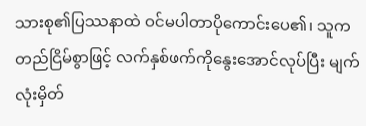သားစု၏ပြဿနာထဲ ဝင်မပါတာပိုကောင်းပေ၏၊ သူက တည်ငြိမ်စွာဖြင့် လက်နှစ်ဖက်ကိုနွေးအောင်လုပ်ပြီး မျက်လုံးမှိတ်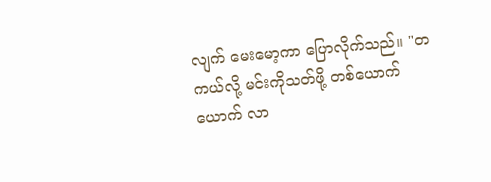လျက် မေးမော့ကာ ပြောလိုက်သည်။ "တကယ်လို့ မင်းကိုသတ်ဖို့ တစ်ယောက်ယောက် လာ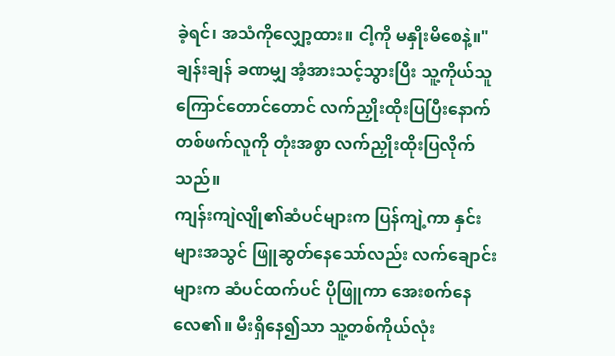ခဲ့ရင်၊ အသံကိုလျှော့ထား။ ငါ့ကို မနှိုးမိစေနဲ့။"
ချန်းချန် ခဏမျှ အံ့အားသင့်သွားပြီး သူ့ကိုယ်သူ ကြောင်တောင်တောင် လက်ညှိုးထိုးပြပြီးနောက် တစ်ဖက်လူကို တုံးအစွာ လက်ညှိုးထိုးပြလိုက်သည်။
ကျန်းကျဲလျို၏ဆံပင်များက ပြန်ကျဲ့ကာ နှင်းများအသွင် ဖြူဆွတ်နေသော်လည်း လက်ချောင်းများက ဆံပင်ထက်ပင် ပိုဖြူကာ အေးစက်နေလေ၏။ မီးရှိနေ၍သာ သူ့တစ်ကိုယ်လုံး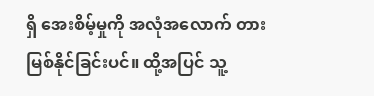ရှိ အေးစိမ့်မှုကို အလုံအလောက် တားမြစ်နိုင်ခြင်းပင်။ ထို့အပြင် သူ့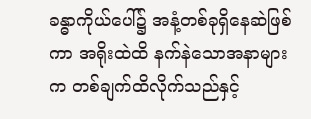ခန္ဓာကိုယ်ပေါ်၌ အနံ့တစ်ခုရှိနေဆဲဖြစ်ကာ အရိုးထဲထိ နက်နဲသောအနာများက တစ်ချက်ထိလိုက်သည်နှင့်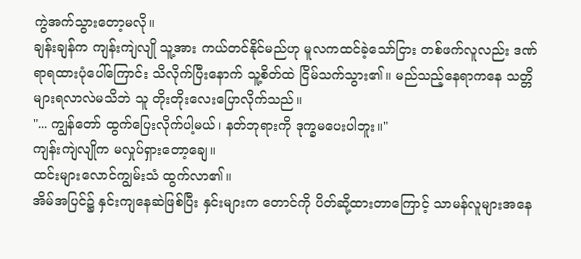ကွဲအက်သွားတော့မလို။
ချန်းချန်က ကျန်းကျဲလျို သူ့အား ကယ်တင်နိုင်မည်ဟု မူလကထင်ခဲ့သော်ငြား တစ်ဖက်လူလည်း ဒဏ်ရာရထားပုံပေါ်ကြောင်း သိလိုက်ပြီးနောက် သူ့စိတ်ထဲ ငြိမ်သက်သွား၏။ မည်သည့်နေရာကနေ သတ္တိများရလာလဲမသိဘဲ သူ တိုးတိုးလေးပြောလိုက်သည်။
"... ကျွန်တော် ထွက်ပြေးလိုက်ပါ့မယ်၊ နတ်ဘုရားကို ဒုက္ခမပေးပါဘူး။"
ကျန်းကျဲလျိုက မလှုပ်ရှားတော့ချေ။
ထင်းများလောင်ကျွမ်းသံ ထွက်လာ၏။
အိမ်အပြင်၌ နှင်းကျနေဆဲဖြစ်ပြီး နှင်းများက တောင်ကို ပိတ်ဆို့ထားတာကြောင့် သာမန်လူများအနေ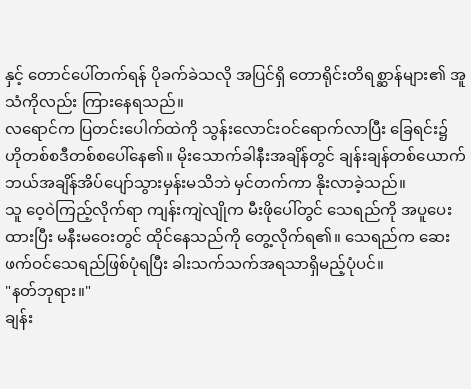နှင့် တောင်ပေါ်တက်ရန် ပိုခက်ခဲသလို အပြင်ရှိ တောရိုင်းတိရစ္ဆာန်များ၏ အူသံကိုလည်း ကြားနေရသည်။
လရောင်က ပြတင်းပေါက်ထဲကို သွန်းလောင်းဝင်ရောက်လာပြီး ခြေရင်း၌ ဟိုတစ်စဒီတစ်စပေါ်နေ၏။ မိုးသောက်ခါနီးအချိန်တွင် ချန်းချန်တစ်ယောက် ဘယ်အချိန်အိပ်ပျော်သွားမှန်းမသိဘဲ မှင်တက်ကာ နိုးလာခဲ့သည်။
သူ ဝေ့ဝဲကြည့်လိုက်ရာ ကျန်းကျဲလျိုက မီးဖိုပေါ်တွင် သေရည်ကို အပူပေးထားပြီး မနီးမဝေးတွင် ထိုင်နေသည်ကို တွေ့လိုက်ရ၏။ သေရည်က ဆေးဖက်ဝင်သေရည်ဖြစ်ပုံရပြီး ခါးသက်သက်အရသာရှိမည့်ပုံပင်။
"နတ်ဘုရား။"
ချန်း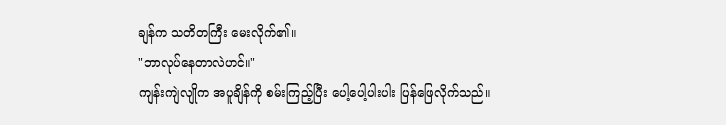ချန်က သတိတကြီး မေးလိုက်၏။
"ဘာလုပ်နေတာလဲဟင်။"
ကျန်းကျဲလျိုက အပူချိန်ကို စမ်းကြည့်ပြီး ပေါ့ပေါ့ပါးပါး ပြန်ဖြေလိုက်သည်။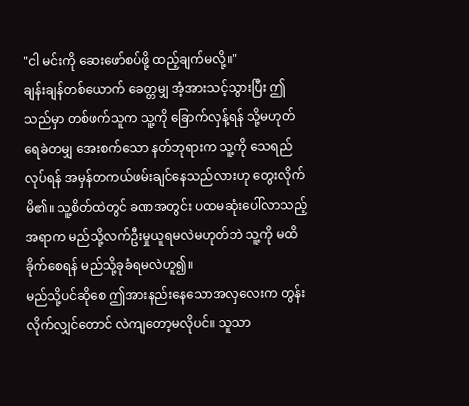"ငါ မင်းကို ဆေးဖော်စပ်ဖို့ ထည့်ချက်မလို့။"
ချန်းချန်တစ်ယောက် ခေတ္တမျှ အံ့အားသင့်သွားပြီး ဤသည်မှာ တစ်ဖက်သူက သူ့ကို ခြောက်လှန့်ရန် သို့မဟုတ် ရေခဲတမျှ အေးစက်သော နတ်ဘုရားက သူ့ကို သေရည်လုပ်ရန် အမှန်တကယ်ဖမ်းချင်နေသည်လားဟု တွေးလိုက်မိ၏။ သူ့စိတ်ထဲတွင် ခဏအတွင်း ပထမဆုံးပေါ်လာသည့်အရာက မည်သို့လက်ဦးမှုယူရမလဲမဟုတ်ဘဲ သူ့ကို မထိခိုက်စေရန် မည်သို့ခုခံရမလဲဟူ၍။
မည်သို့ပင်ဆိုစေ ဤအားနည်းနေသောအလှလေးက တွန်းလိုက်လျှင်တောင် လဲကျတော့မလိုပင်။ သူသာ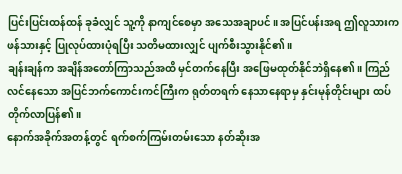ပြင်းပြင်းထန်ထန် ခုခံလျှင် သူ့ကို နာကျင်စေမှာ အသေအချာပင်။ အပြင်ပန်းအရ ဤလူသားက ဖန်သားနှင့် ပြုလုပ်ထားပုံရပြီး သတိမထားလျှင် ပျက်စီးသွားနိုင်၏။
ချန်းချန်က အချိန်အတော်ကြာသည်အထိ မှင်တက်နေပြီး အဖြေမထုတ်နိုင်ဘဲရှိနေ၏။ ကြည်လင်နေသော အပြင်ဘက်ကောင်းကင်ကြီးက ရုတ်တရက် နေသာနေရာမှ နှင်းမုန်တိုင်းများ ထပ်တိုက်လာပြန်၏။
နောက်အခိုက်အတန့်တွင် ရက်စက်ကြမ်းတမ်းသော နတ်ဆိုးအ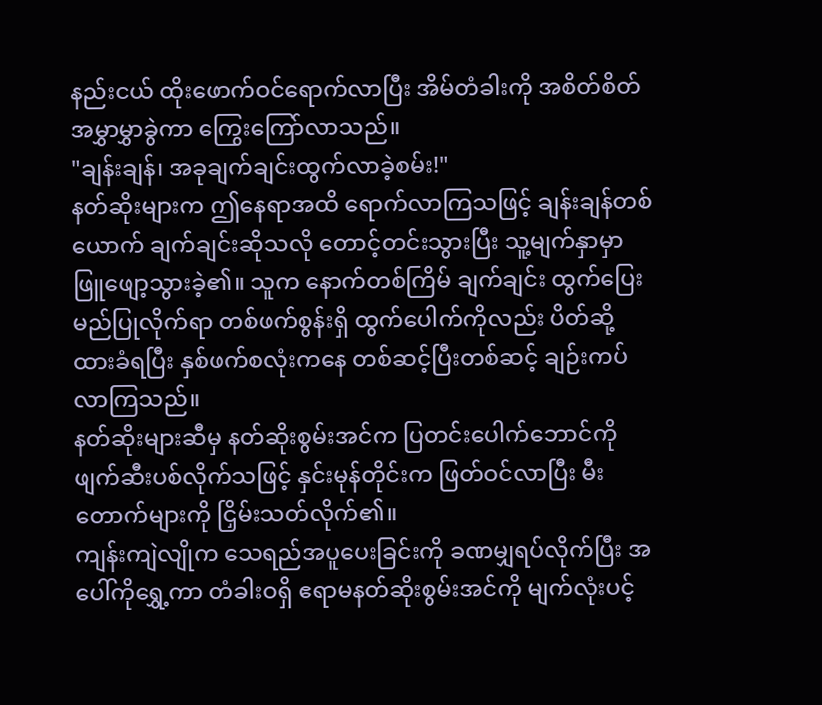နည်းငယ် ထိုးဖောက်ဝင်ရောက်လာပြီး အိမ်တံခါးကို အစိတ်စိတ်အမွှာမွှာခွဲကာ ကြွေးကြော်လာသည်။
"ချန်းချန်၊ အခုချက်ချင်းထွက်လာခဲ့စမ်း!"
နတ်ဆိုးများက ဤနေရာအထိ ရောက်လာကြသဖြင့် ချန်းချန်တစ်ယောက် ချက်ချင်းဆိုသလို တောင့်တင်းသွားပြီး သူ့မျက်နှာမှာ ဖြူဖျော့သွားခဲ့၏။ သူက နောက်တစ်ကြိမ် ချက်ချင်း ထွက်ပြေးမည်ပြုလိုက်ရာ တစ်ဖက်စွန်းရှိ ထွက်ပေါက်ကိုလည်း ပိတ်ဆို့ထားခံရပြီး နှစ်ဖက်စလုံးကနေ တစ်ဆင့်ပြီးတစ်ဆင့် ချဉ်းကပ်လာကြသည်။
နတ်ဆိုးများဆီမှ နတ်ဆိုးစွမ်းအင်က ပြတင်းပေါက်ဘောင်ကို ဖျက်ဆီးပစ်လိုက်သဖြင့် နှင်းမုန်တိုင်းက ဖြတ်ဝင်လာပြီး မီးတောက်များကို ငြှိမ်းသတ်လိုက်၏။
ကျန်းကျဲလျိုက သေရည်အပူပေးခြင်းကို ခဏမျှရပ်လိုက်ပြီး အပေါ်ကိုရွှေ့ကာ တံခါးဝရှိ ဧရာမနတ်ဆိုးစွမ်းအင်ကို မျက်လုံးပင့်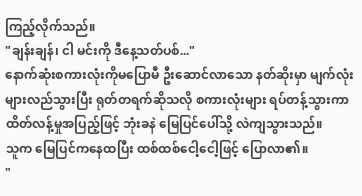ကြည့်လိုက်သည်။
"ချန်းချန်၊ ငါ မင်းကို ဒီနေ့သတ်ပစ်..."
နောက်ဆုံးစကားလုံးကိုမပြောမီ ဦးဆောင်လာသော နတ်ဆိုးမှာ မျက်လုံးများလည်သွားပြီး ရုတ်တရက်ဆိုသလို စကားလုံးများ ရပ်တန့်သွားကာ ထိတ်လန့်မှုအပြည့်ဖြင့် ဘုံးခနဲ မြေပြင်ပေါ်သို့ လဲကျသွားသည်။
သူက မြေပြင်ကနေထပြီး ထစ်ထစ်ငေါ့ငေါ့ဖြင့် ပြောလာ၏။
"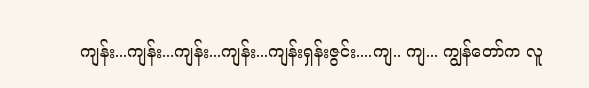ကျန်း...ကျန်း...ကျန်း...ကျန်း...ကျန်းရှန်းဇွင်း....ကျ.. ကျ... ကျွန်တော်က လူ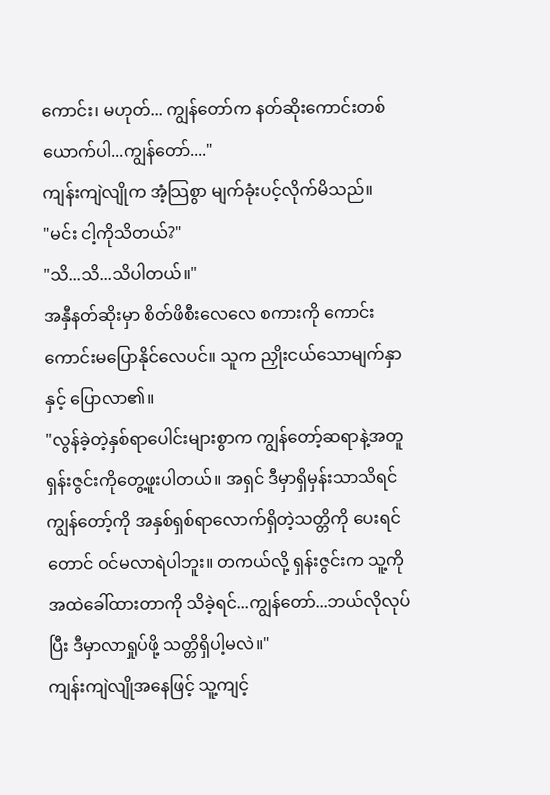ကောင်း၊ မဟုတ်... ကျွန်တော်က နတ်ဆိုးကောင်းတစ်ယောက်ပါ...ကျွန်တော်...."
ကျန်းကျဲလျိုက အံ့သြစွာ မျက်ခုံးပင့်လိုက်မိသည်။
"မင်း ငါ့ကိုသိတယ်?"
"သိ...သိ...သိပါတယ်။"
အနှီနတ်ဆိုးမှာ စိတ်ဖိစီးလေလေ စကားကို ကောင်းကောင်းမပြောနိုင်လေပင်။ သူက ညှိုးငယ်သောမျက်နှာနှင့် ပြောလာ၏။
"လွန်ခဲ့တဲ့နှစ်ရာပေါင်းများစွာက ကျွန်တော့်ဆရာနဲ့အတူ ရှန်းဇွင်းကိုတွေ့ဖူးပါတယ်။ အရှင် ဒီမှာရှိမှန်းသာသိရင် ကျွန်တော့်ကို အနှစ်ရှစ်ရာလောက်ရှိတဲ့သတ္တိကို ပေးရင်တောင် ဝင်မလာရဲပါဘူး။ တကယ်လို့ ရှန်းဇွင်းက သူ့ကို အထဲခေါ်ထားတာကို သိခဲ့ရင်...ကျွန်တော်...ဘယ်လိုလုပ်ပြီး ဒီမှာလာရှုပ်ဖို့ သတ္တိရှိပါ့မလဲ။"
ကျန်းကျဲလျိုအနေဖြင့် သူ့ကျင့်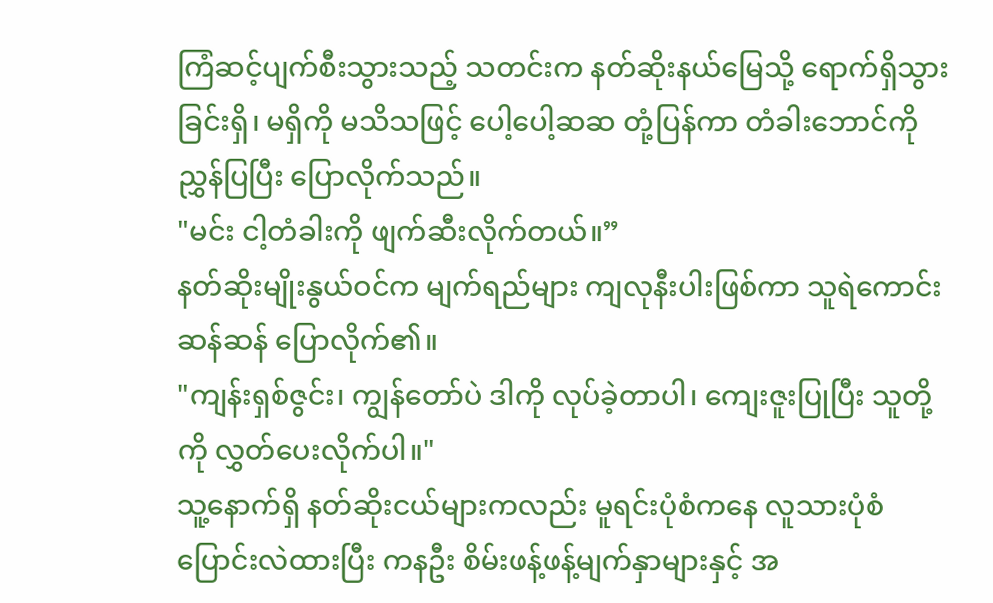ကြံဆင့်ပျက်စီးသွားသည့် သတင်းက နတ်ဆိုးနယ်မြေသို့ ရောက်ရှိသွားခြင်းရှိ၊ မရှိကို မသိသဖြင့် ပေါ့ပေါ့ဆဆ တုံ့ပြန်ကာ တံခါးဘောင်ကို ညွှန်ပြပြီး ပြောလိုက်သည်။
"မင်း ငါ့တံခါးကို ဖျက်ဆီးလိုက်တယ်။”
နတ်ဆိုးမျိုးနွယ်ဝင်က မျက်ရည်များ ကျလုနီးပါးဖြစ်ကာ သူရဲကောင်းဆန်ဆန် ပြောလိုက်၏။
"ကျန်းရှစ်ဇွင်း၊ ကျွန်တော်ပဲ ဒါကို လုပ်ခဲ့တာပါ၊ ကျေးဇူးပြုပြီး သူတို့ကို လွှတ်ပေးလိုက်ပါ။"
သူ့နောက်ရှိ နတ်ဆိုးငယ်များကလည်း မူရင်းပုံစံကနေ လူသားပုံစံပြောင်းလဲထားပြီး ကနဦး စိမ်းဖန့်ဖန့်မျက်နှာများနှင့် အ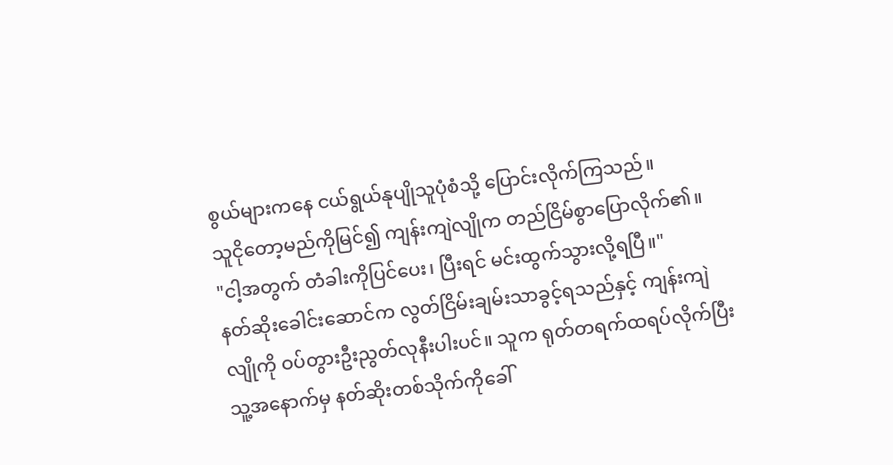စွယ်များကနေ ငယ်ရွယ်နုပျိုသူပုံစံသို့ ပြောင်းလိုက်ကြသည်။
သူငိုတော့မည်ကိုမြင်၍ ကျန်းကျဲလျိုက တည်ငြိမ်စွာပြောလိုက်၏။
"ငါ့အတွက် တံခါးကိုပြင်ပေး၊ ပြီးရင် မင်းထွက်သွားလို့ရပြီ။"
နတ်ဆိုးခေါင်းဆောင်က လွတ်ငြိမ်းချမ်းသာခွင့်ရသည်နှင့် ကျန်းကျဲလျိုကို ဝပ်တွားဦးညွတ်လုနီးပါးပင်။ သူက ရုတ်တရက်ထရပ်လိုက်ပြီး သူ့အနောက်မှ နတ်ဆိုးတစ်သိုက်ကိုခေါ်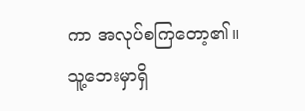ကာ အလုပ်စကြတော့၏။
သူ့ဘေးမှာရှိ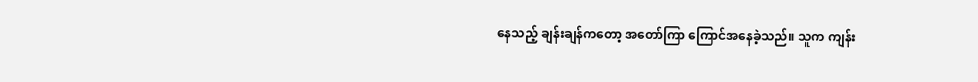နေသည့် ချန်းချန်ကတော့ အတော်ကြာ ကြောင်အနေခဲ့သည်။ သူက ကျန်း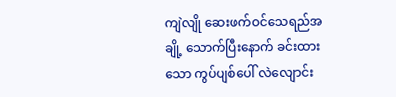ကျဲလျို ဆေးဖက်ဝင်သေရည်အချို့ သောက်ပြီးနောက် ခင်းထားသော ကွပ်ပျစ်ပေါ် လဲလျောင်း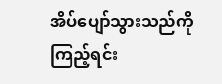အိပ်ပျော်သွားသည်ကို ကြည့်ရင်း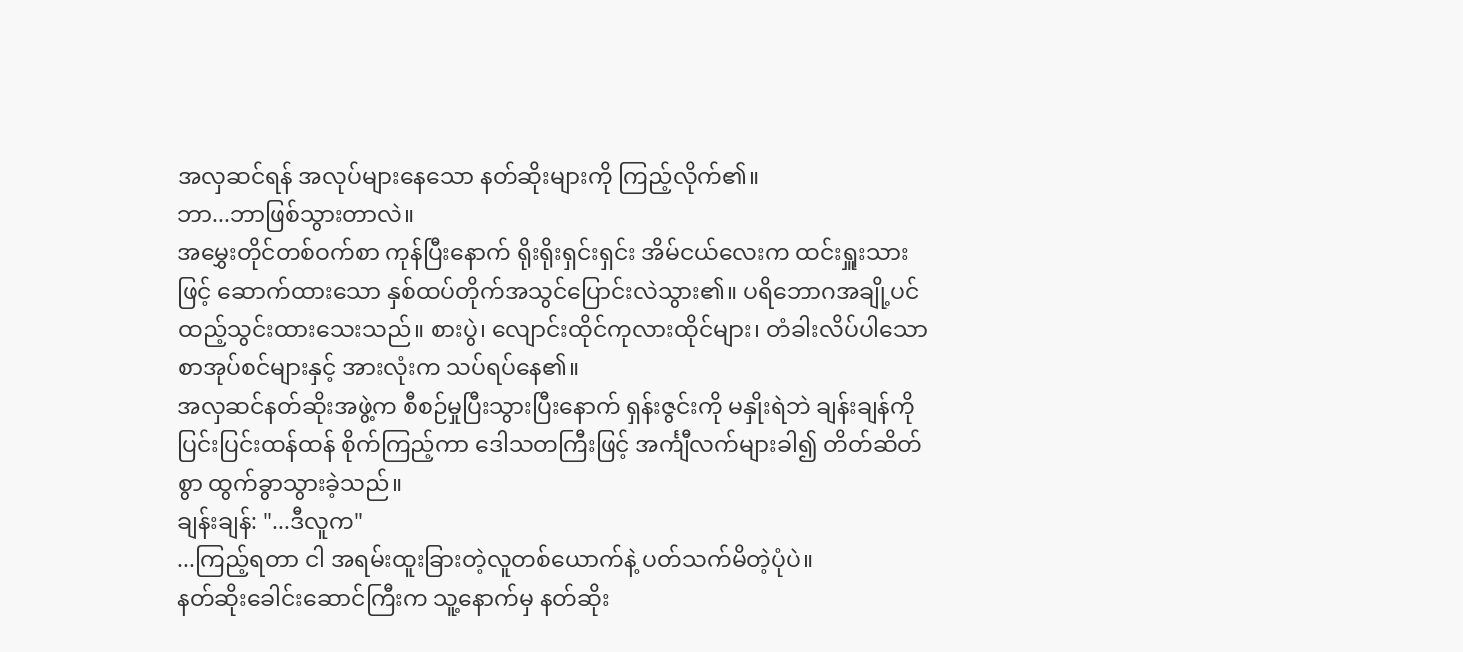အလှဆင်ရန် အလုပ်များနေသော နတ်ဆိုးများကို ကြည့်လိုက်၏။
ဘာ...ဘာဖြစ်သွားတာလဲ။
အမွှေးတိုင်တစ်ဝက်စာ ကုန်ပြီးနောက် ရိုးရိုးရှင်းရှင်း အိမ်ငယ်လေးက ထင်းရှူးသားဖြင့် ဆောက်ထားသော နှစ်ထပ်တိုက်အသွင်ပြောင်းလဲသွား၏။ ပရိဘောဂအချို့ပင် ထည့်သွင်းထားသေးသည်။ စားပွဲ၊ လျောင်းထိုင်ကုလားထိုင်များ၊ တံခါးလိပ်ပါသော စာအုပ်စင်များနှင့် အားလုံးက သပ်ရပ်နေ၏။
အလှဆင်နတ်ဆိုးအဖွဲ့က စီစဉ်မှုပြီးသွားပြီးနောက် ရှန်းဇွင်းကို မနှိုးရဲဘဲ ချန်းချန်ကို ပြင်းပြင်းထန်ထန် စိုက်ကြည့်ကာ ဒေါသတကြီးဖြင့် အင်္ကျီလက်များခါ၍ တိတ်ဆိတ်စွာ ထွက်ခွာသွားခဲ့သည်။
ချန်းချန်: "...ဒီလူက"
...ကြည့်ရတာ ငါ အရမ်းထူးခြားတဲ့လူတစ်ယောက်နဲ့ ပတ်သက်မိတဲ့ပုံပဲ။
နတ်ဆိုးခေါင်းဆောင်ကြီးက သူ့နောက်မှ နတ်ဆိုး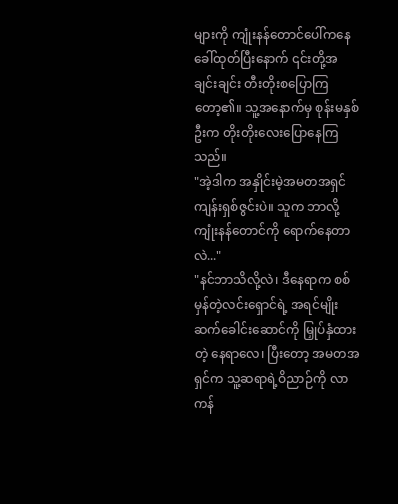များကို ကျုံးနန်တောင်ပေါ်ကနေ ခေါ်ထုတ်ပြီးနောက် ၎င်းတို့အချင်းချင်း တီးတိုးစပြောကြတော့၏။ သူ့အနောက်မှ စုန်းမနှစ်ဦးက တိုးတိုးလေးပြောနေကြသည်။
"အဲ့ဒါက အနှိုင်းမဲ့အမတအရှင် ကျန်းရှစ်ဇွင်းပဲ။ သူက ဘာလို့ ကျုံးနန်တောင်ကို ရောက်နေတာလဲ..."
"နင်ဘာသိလို့လဲ၊ ဒီနေရာက စစ်မှန်တဲ့လင်းရှောင်ရဲ့ အရင်မျိုးဆက်ခေါင်းဆောင်ကို မြှုပ်နှံထားတဲ့ နေရာလေ၊ ပြီးတော့ အမတအရှင်က သူ့ဆရာရဲ့ဝိညာဉ်ကို လာကန်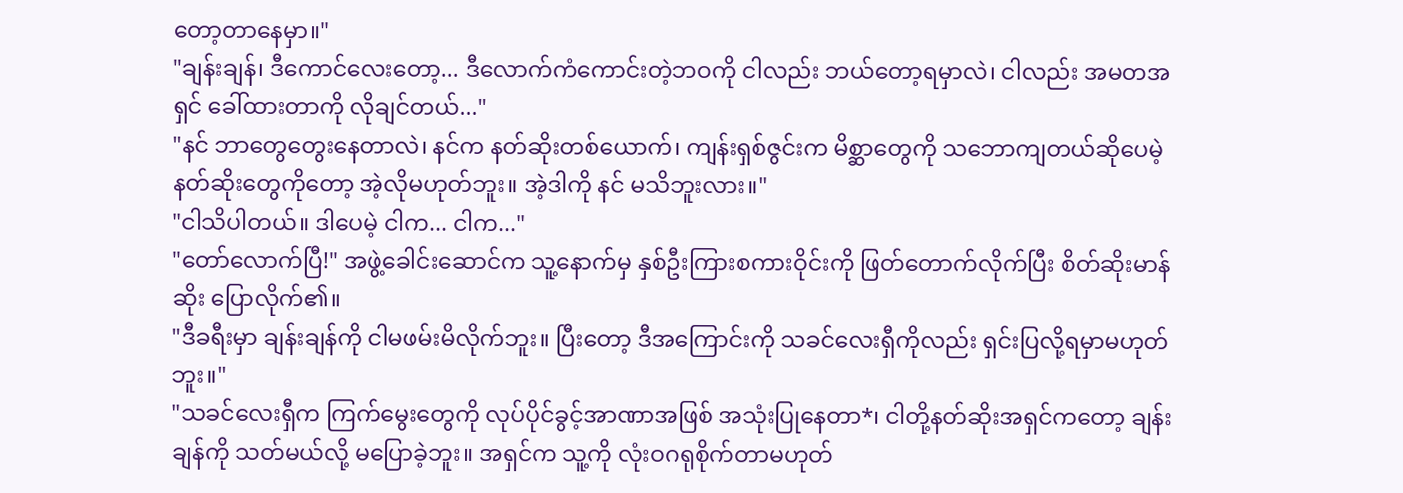တော့တာနေမှာ။"
"ချန်းချန်၊ ဒီကောင်လေးတော့... ဒီလောက်ကံကောင်းတဲ့ဘဝကို ငါလည်း ဘယ်တော့ရမှာလဲ၊ ငါလည်း အမတအရှင် ခေါ်ထားတာကို လိုချင်တယ်..."
"နင် ဘာတွေတွေးနေတာလဲ၊ နင်က နတ်ဆိုးတစ်ယောက်၊ ကျန်းရှစ်ဇွင်းက မိစ္ဆာတွေကို သဘောကျတယ်ဆိုပေမဲ့ နတ်ဆိုးတွေကိုတော့ အဲ့လိုမဟုတ်ဘူး။ အဲ့ဒါကို နင် မသိဘူးလား။"
"ငါသိပါတယ်။ ဒါပေမဲ့ ငါက... ငါက..."
"တော်လောက်ပြီ!" အဖွဲ့ခေါင်းဆောင်က သူ့နောက်မှ နှစ်ဦးကြားစကားဝိုင်းကို ဖြတ်တောက်လိုက်ပြီး စိတ်ဆိုးမာန်ဆိုး ပြောလိုက်၏။
"ဒီခရီးမှာ ချန်းချန်ကို ငါမဖမ်းမိလိုက်ဘူး။ ပြီးတော့ ဒီအကြောင်းကို သခင်လေးရှီကိုလည်း ရှင်းပြလို့ရမှာမဟုတ်ဘူး။"
"သခင်လေးရှီက ကြက်မွေးတွေကို လုပ်ပိုင်ခွင့်အာဏာအဖြစ် အသုံးပြုနေတာ*၊ ငါတို့နတ်ဆိုးအရှင်ကတော့ ချန်းချန်ကို သတ်မယ်လို့ မပြောခဲ့ဘူး။ အရှင်က သူ့ကို လုံးဝဂရုစိုက်တာမဟုတ်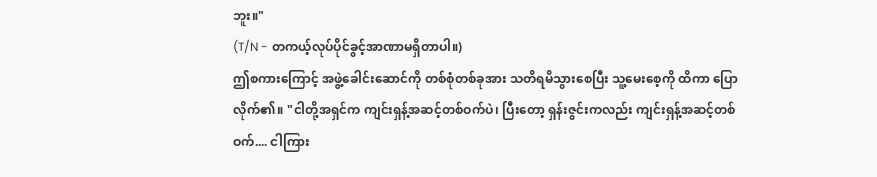ဘူး။"
(T/N - တကယ့်လုပ်ပိုင်ခွင့်အာဏာမရှိတာပါ။)
ဤစကားကြောင့် အဖွဲ့ခေါင်းဆောင်ကို တစ်စုံတစ်ခုအား သတိရမိသွားစေပြီး သူ့မေးစေ့ကို ထိကာ ပြောလိုက်၏။ "ငါတို့အရှင်က ကျင်းရှန့်အဆင့်တစ်ဝက်ပဲ၊ ပြီးတော့ ရှန်းဇွင်းကလည်း ကျင်းရှန့်အဆင့်တစ်ဝက်.... ငါကြား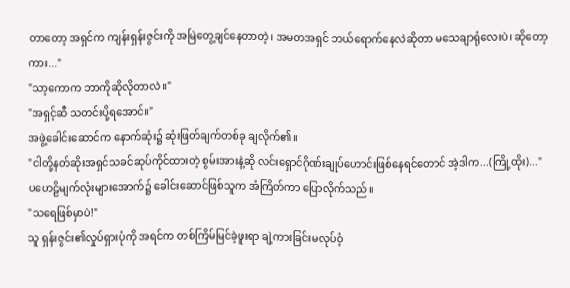တာတော့ အရှင်က ကျန်းရှန်းဇွင်းကို အမြဲတွေ့ချင်နေတာတဲ့၊ အမတအရှင် ဘယ်ရောက်နေလဲဆိုတာ မသေချာရုံလေးပဲ၊ ဆိုတော့ကား..."
"သာ့ကောက ဘာကိုဆိုလိုတာလဲ။"
"အရှင့်ဆီ သတင်းပို့ရအောင်။"
အဖွဲ့ခေါင်းဆောင်က နောက်ဆုံး၌ ဆုံးဖြတ်ချက်တစ်ခု ချလိုက်၏။
"ငါတို့နတ်ဆိုးအရှင်သခင်ဆုပ်ကိုင်ထားတဲ့ စွမ်းအားနဲ့ဆို လင်းရှောင်ဂိုဏ်းချုပ်ဟောင်းဖြစ်နေရင်တောင် အဲ့ဒါက...(ကြို့ထိုး)..."
ပဟေဠိမျက်လုံးများအောက်၌ ခေါင်းဆောင်ဖြစ်သူက အံကြိတ်ကာ ပြောလိုက်သည်။
"သရေဖြစ်မှာပဲ!"
သူ ရှန်းဇွင်း၏လှုပ်ရှားပုံကို အရင်က တစ်ကြိမ်မြင်ခဲ့ဖူးရာ ချဲ့ကားခြင်းမလုပ်ဝံ့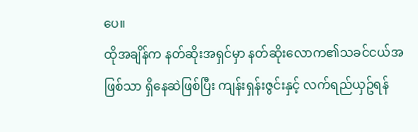ပေ။
ထိုအချိန်က နတ်ဆိုးအရှင်မှာ နတ်ဆိုးလောက၏သခင်ငယ်အဖြစ်သာ ရှိနေဆဲဖြစ်ပြီး ကျန်းရှန်းဇွင်းနှင့် လက်ရည်ယှဥ်ရန်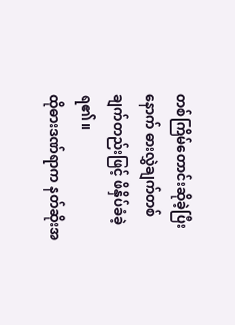တစ်ကြိမ်တောင်းဆိုခဲ့ပြီးနောက် ဓားလွှဲချက်တစ်ချက်တည်းဖြင့် ဖိနှိပ်ခံခဲ့ရ၏။
ထိုဓားဒဏ်ရာက နတ်ဆိုးအ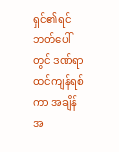ရှင်၏ရင်ဘတ်ပေါ်တွင် ဒဏ်ရာထင်ကျန်ရစ်ကာ အချိန်အ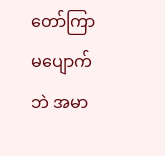တော်ကြာ မပျောက်ဘဲ အမာ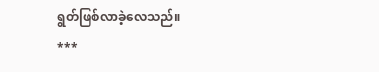ရွတ်ဖြစ်လာခဲ့လေသည်။
***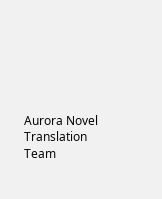Aurora Novel Translation Team